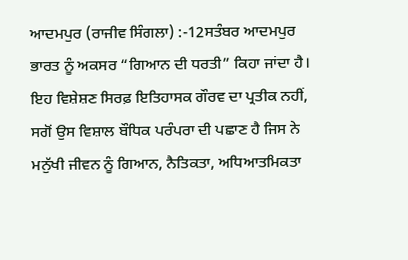ਆਦਮਪੁਰ (ਰਾਜੀਵ ਸਿੰਗਲਾ) :-12ਸਤੰਬਰ ਆਦਮਪੁਰ ਭਾਰਤ ਨੂੰ ਅਕਸਰ “ਗਿਆਨ ਦੀ ਧਰਤੀ” ਕਿਹਾ ਜਾਂਦਾ ਹੈ। ਇਹ ਵਿਸ਼ੇਸ਼ਣ ਸਿਰਫ਼ ਇਤਿਹਾਸਕ ਗੌਰਵ ਦਾ ਪ੍ਰਤੀਕ ਨਹੀਂ, ਸਗੋਂ ਉਸ ਵਿਸ਼ਾਲ ਬੌਧਿਕ ਪਰੰਪਰਾ ਦੀ ਪਛਾਣ ਹੈ ਜਿਸ ਨੇ ਮਨੁੱਖੀ ਜੀਵਨ ਨੂੰ ਗਿਆਨ, ਨੈਤਿਕਤਾ, ਅਧਿਆਤਮਿਕਤਾ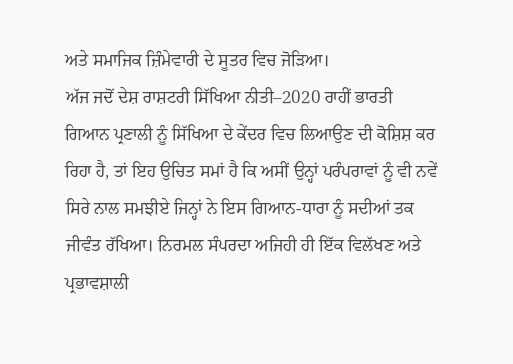ਅਤੇ ਸਮਾਜਿਕ ਜ਼ਿੰਮੇਵਾਰੀ ਦੇ ਸੂਤਰ ਵਿਚ ਜੋੜਿਆ।
ਅੱਜ ਜਦੋਂ ਦੇਸ਼ ਰਾਸ਼ਟਰੀ ਸਿੱਖਿਆ ਨੀਤੀ–2020 ਰਾਹੀਂ ਭਾਰਤੀ ਗਿਆਨ ਪ੍ਰਣਾਲੀ ਨੂੰ ਸਿੱਖਿਆ ਦੇ ਕੇਂਦਰ ਵਿਚ ਲਿਆਉਣ ਦੀ ਕੋਸ਼ਿਸ਼ ਕਰ ਰਿਹਾ ਹੈ, ਤਾਂ ਇਹ ਉਚਿਤ ਸਮਾਂ ਹੈ ਕਿ ਅਸੀਂ ਉਨ੍ਹਾਂ ਪਰੰਪਰਾਵਾਂ ਨੂੰ ਵੀ ਨਵੇਂ ਸਿਰੇ ਨਾਲ ਸਮਝੀਏ ਜਿਨ੍ਹਾਂ ਨੇ ਇਸ ਗਿਆਨ-ਧਾਰਾ ਨੂੰ ਸਦੀਆਂ ਤਕ ਜੀਵੰਤ ਰੱਖਿਆ। ਨਿਰਮਲ ਸੰਪਰਦਾ ਅਜਿਹੀ ਹੀ ਇੱਕ ਵਿਲੱਖਣ ਅਤੇ ਪ੍ਰਭਾਵਸ਼ਾਲੀ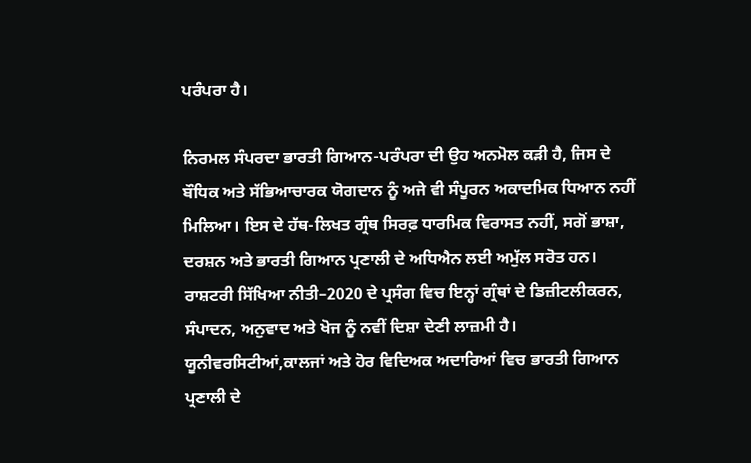ਪਰੰਪਰਾ ਹੈ।

ਨਿਰਮਲ ਸੰਪਰਦਾ ਭਾਰਤੀ ਗਿਆਨ-ਪਰੰਪਰਾ ਦੀ ਉਹ ਅਨਮੋਲ ਕੜੀ ਹੈ, ਜਿਸ ਦੇ ਬੌਧਿਕ ਅਤੇ ਸੱਭਿਆਚਾਰਕ ਯੋਗਦਾਨ ਨੂੰ ਅਜੇ ਵੀ ਸੰਪੂਰਨ ਅਕਾਦਮਿਕ ਧਿਆਨ ਨਹੀਂ ਮਿਲਿਆ। ਇਸ ਦੇ ਹੱਥ-ਲਿਖਤ ਗ੍ਰੰਥ ਸਿਰਫ਼ ਧਾਰਮਿਕ ਵਿਰਾਸਤ ਨਹੀਂ, ਸਗੋਂ ਭਾਸ਼ਾ, ਦਰਸ਼ਨ ਅਤੇ ਭਾਰਤੀ ਗਿਆਨ ਪ੍ਰਣਾਲੀ ਦੇ ਅਧਿਐਨ ਲਈ ਅਮੁੱਲ ਸਰੋਤ ਹਨ।
ਰਾਸ਼ਟਰੀ ਸਿੱਖਿਆ ਨੀਤੀ–2020 ਦੇ ਪ੍ਰਸੰਗ ਵਿਚ ਇਨ੍ਹਾਂ ਗ੍ਰੰਥਾਂ ਦੇ ਡਿਜ਼ੀਟਲੀਕਰਨ, ਸੰਪਾਦਨ, ਅਨੁਵਾਦ ਅਤੇ ਖੋਜ ਨੂੰ ਨਵੀਂ ਦਿਸ਼ਾ ਦੇਣੀ ਲਾਜ਼ਮੀ ਹੈ। ਯੂਨੀਵਰਸਿਟੀਆਂ,ਕਾਲਜਾਂ ਅਤੇ ਹੋਰ ਵਿਦਿਅਕ ਅਦਾਰਿਆਂ ਵਿਚ ਭਾਰਤੀ ਗਿਆਨ ਪ੍ਰਣਾਲੀ ਦੇ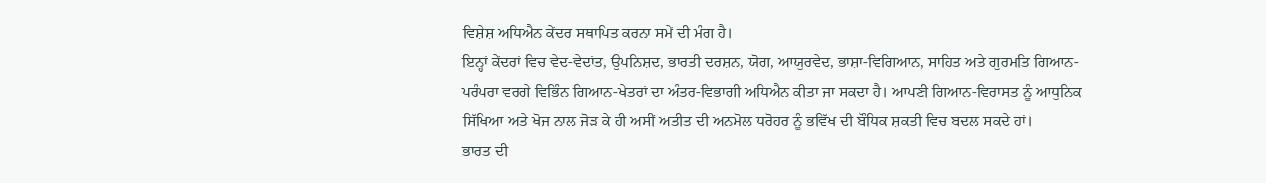ਵਿਸ਼ੇਸ਼ ਅਧਿਐਨ ਕੇਂਦਰ ਸਥਾਪਿਤ ਕਰਨਾ ਸਮੇਂ ਦੀ ਮੰਗ ਹੈ।
ਇਨ੍ਹਾਂ ਕੇਂਦਰਾਂ ਵਿਚ ਵੇਦ-ਵੇਦਾਂਤ, ਉਪਨਿਸ਼ਦ, ਭਾਰਤੀ ਦਰਸ਼ਨ, ਯੋਗ, ਆਯੁਰਵੇਦ, ਭਾਸ਼ਾ-ਵਿਗਿਆਨ, ਸਾਹਿਤ ਅਤੇ ਗੁਰਮਤਿ ਗਿਆਨ-ਪਰੰਪਰਾ ਵਰਗੇ ਵਿਭਿੰਨ ਗਿਆਨ-ਖੇਤਰਾਂ ਦਾ ਅੰਤਰ-ਵਿਭਾਗੀ ਅਧਿਐਨ ਕੀਤਾ ਜਾ ਸਕਦਾ ਹੈ। ਆਪਣੀ ਗਿਆਨ-ਵਿਰਾਸਤ ਨੂੰ ਆਧੁਨਿਕ ਸਿੱਖਿਆ ਅਤੇ ਖੋਜ ਨਾਲ ਜੋੜ ਕੇ ਹੀ ਅਸੀਂ ਅਤੀਤ ਦੀ ਅਨਮੋਲ ਧਰੋਹਰ ਨੂੰ ਭਵਿੱਖ ਦੀ ਬੌਧਿਕ ਸ਼ਕਤੀ ਵਿਚ ਬਦਲ ਸਕਦੇ ਹਾਂ।
ਭਾਰਤ ਦੀ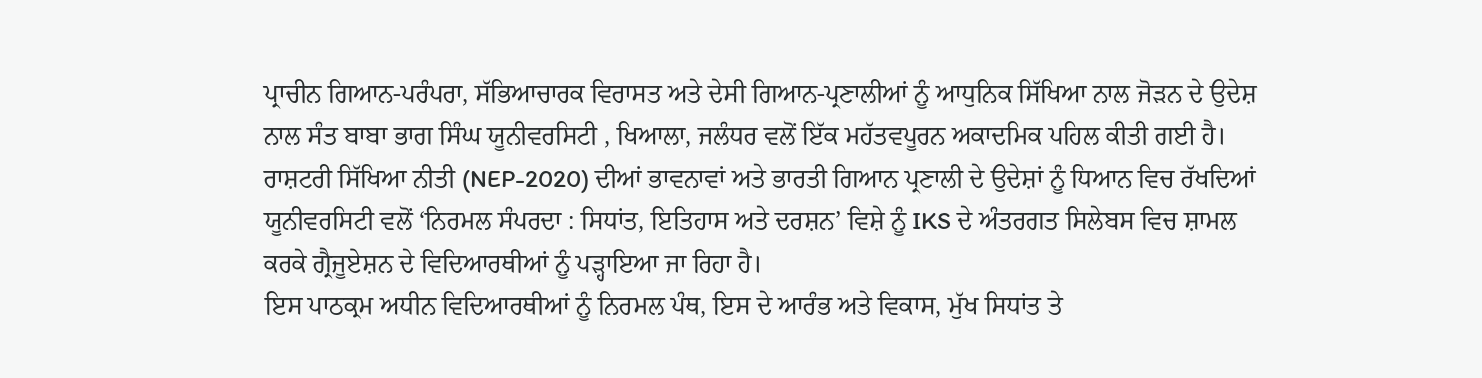ਪ੍ਰਾਚੀਨ ਗਿਆਨ-ਪਰੰਪਰਾ, ਸੱਭਿਆਚਾਰਕ ਵਿਰਾਸਤ ਅਤੇ ਦੇਸੀ ਗਿਆਨ-ਪ੍ਰਣਾਲੀਆਂ ਨੂੰ ਆਧੁਨਿਕ ਸਿੱਖਿਆ ਨਾਲ ਜੋੜਨ ਦੇ ਉਦੇਸ਼ ਨਾਲ ਸੰਤ ਬਾਬਾ ਭਾਗ ਸਿੰਘ ਯੂਨੀਵਰਸਿਟੀ , ਖਿਆਲਾ, ਜਲੰਧਰ ਵਲੋਂ ਇੱਕ ਮਹੱਤਵਪੂਰਨ ਅਕਾਦਮਿਕ ਪਹਿਲ ਕੀਤੀ ਗਈ ਹੈ।
ਰਾਸ਼ਟਰੀ ਸਿੱਖਿਆ ਨੀਤੀ (NEP-2020) ਦੀਆਂ ਭਾਵਨਾਵਾਂ ਅਤੇ ਭਾਰਤੀ ਗਿਆਨ ਪ੍ਰਣਾਲੀ ਦੇ ਉਦੇਸ਼ਾਂ ਨੂੰ ਧਿਆਨ ਵਿਚ ਰੱਖਦਿਆਂ ਯੂਨੀਵਰਸਿਟੀ ਵਲੋਂ ‘ਨਿਰਮਲ ਸੰਪਰਦਾ : ਸਿਧਾਂਤ, ਇਤਿਹਾਸ ਅਤੇ ਦਰਸ਼ਨ’ ਵਿਸ਼ੇ ਨੂੰ IKS ਦੇ ਅੰਤਰਗਤ ਸਿਲੇਬਸ ਵਿਚ ਸ਼ਾਮਲ ਕਰਕੇ ਗ੍ਰੈਜੂਏਸ਼ਨ ਦੇ ਵਿਦਿਆਰਥੀਆਂ ਨੂੰ ਪੜ੍ਹਾਇਆ ਜਾ ਰਿਹਾ ਹੈ।
ਇਸ ਪਾਠਕ੍ਰਮ ਅਧੀਨ ਵਿਦਿਆਰਥੀਆਂ ਨੂੰ ਨਿਰਮਲ ਪੰਥ, ਇਸ ਦੇ ਆਰੰਭ ਅਤੇ ਵਿਕਾਸ, ਮੁੱਖ ਸਿਧਾਂਤ ਤੇ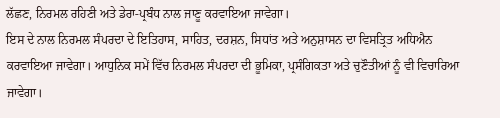ਲੱਛਣ, ਨਿਰਮਲ ਰਹਿਣੀ ਅਤੇ ਡੇਰਾ-ਪ੍ਰਬੰਧ ਨਾਲ ਜਾਣੂ ਕਰਵਾਇਆ ਜਾਵੇਗਾ।
ਇਸ ਦੇ ਨਾਲ ਨਿਰਮਲ ਸੰਪਰਦਾ ਦੇ ਇਤਿਹਾਸ, ਸਾਹਿਤ, ਦਰਸ਼ਨ, ਸਿਧਾਂਤ ਅਤੇ ਅਨੁਸ਼ਾਸਨ ਦਾ ਵਿਸਤ੍ਰਿਤ ਅਧਿਐਨ ਕਰਵਾਇਆ ਜਾਵੇਗਾ। ਆਧੁਨਿਕ ਸਮੇਂ ਵਿੱਚ ਨਿਰਮਲ ਸੰਪਰਦਾ ਦੀ ਭੂਮਿਕਾ, ਪ੍ਰਸੰਗਿਕਤਾ ਅਤੇ ਚੁਣੌਤੀਆਂ ਨੂੰ ਵੀ ਵਿਚਾਰਿਆ ਜਾਵੇਗਾ।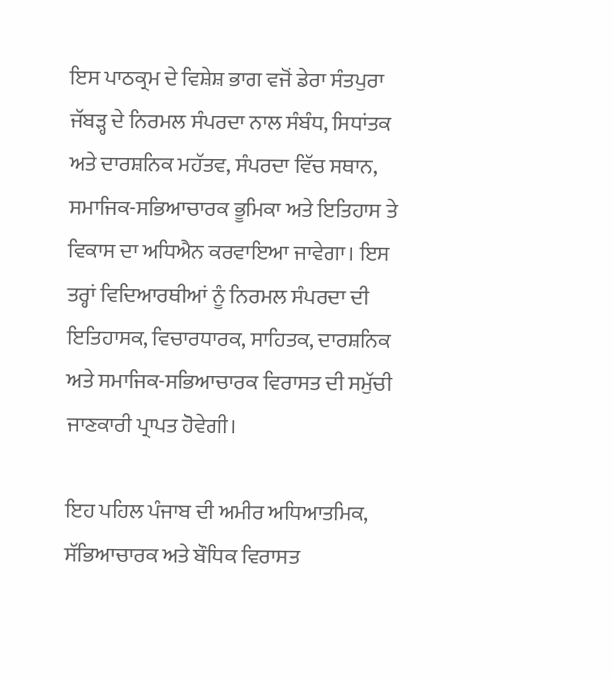ਇਸ ਪਾਠਕ੍ਰਮ ਦੇ ਵਿਸ਼ੇਸ਼ ਭਾਗ ਵਜੋਂ ਡੇਰਾ ਸੰਤਪੁਰਾ ਜੱਬੜ੍ਹ ਦੇ ਨਿਰਮਲ ਸੰਪਰਦਾ ਨਾਲ ਸੰਬੰਧ, ਸਿਧਾਂਤਕ ਅਤੇ ਦਾਰਸ਼ਨਿਕ ਮਹੱਤਵ, ਸੰਪਰਦਾ ਵਿੱਚ ਸਥਾਨ, ਸਮਾਜਿਕ-ਸਭਿਆਚਾਰਕ ਭੂਮਿਕਾ ਅਤੇ ਇਤਿਹਾਸ ਤੇ ਵਿਕਾਸ ਦਾ ਅਧਿਐਨ ਕਰਵਾਇਆ ਜਾਵੇਗਾ। ਇਸ ਤਰ੍ਹਾਂ ਵਿਦਿਆਰਥੀਆਂ ਨੂੰ ਨਿਰਮਲ ਸੰਪਰਦਾ ਦੀ ਇਤਿਹਾਸਕ, ਵਿਚਾਰਧਾਰਕ, ਸਾਹਿਤਕ, ਦਾਰਸ਼ਨਿਕ ਅਤੇ ਸਮਾਜਿਕ-ਸਭਿਆਚਾਰਕ ਵਿਰਾਸਤ ਦੀ ਸਮੁੱਚੀ ਜਾਣਕਾਰੀ ਪ੍ਰਾਪਤ ਹੋਵੇਗੀ।

ਇਹ ਪਹਿਲ ਪੰਜਾਬ ਦੀ ਅਮੀਰ ਅਧਿਆਤਮਿਕ, ਸੱਭਿਆਚਾਰਕ ਅਤੇ ਬੌਧਿਕ ਵਿਰਾਸਤ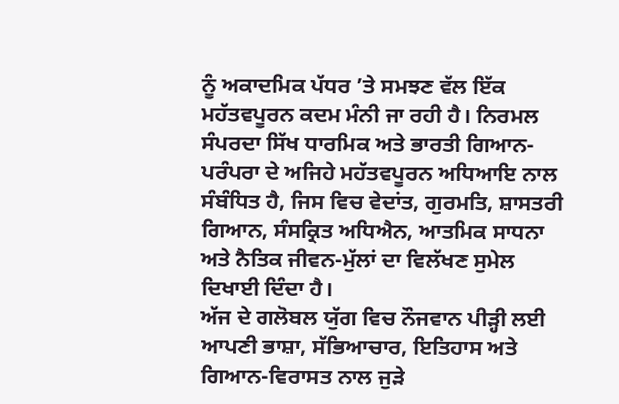ਨੂੰ ਅਕਾਦਮਿਕ ਪੱਧਰ ’ਤੇ ਸਮਝਣ ਵੱਲ ਇੱਕ ਮਹੱਤਵਪੂਰਨ ਕਦਮ ਮੰਨੀ ਜਾ ਰਹੀ ਹੈ। ਨਿਰਮਲ ਸੰਪਰਦਾ ਸਿੱਖ ਧਾਰਮਿਕ ਅਤੇ ਭਾਰਤੀ ਗਿਆਨ-ਪਰੰਪਰਾ ਦੇ ਅਜਿਹੇ ਮਹੱਤਵਪੂਰਨ ਅਧਿਆਇ ਨਾਲ ਸੰਬੰਧਿਤ ਹੈ, ਜਿਸ ਵਿਚ ਵੇਦਾਂਤ, ਗੁਰਮਤਿ, ਸ਼ਾਸਤਰੀ ਗਿਆਨ, ਸੰਸਕ੍ਰਿਤ ਅਧਿਐਨ, ਆਤਮਿਕ ਸਾਧਨਾ ਅਤੇ ਨੈਤਿਕ ਜੀਵਨ-ਮੁੱਲਾਂ ਦਾ ਵਿਲੱਖਣ ਸੁਮੇਲ ਦਿਖਾਈ ਦਿੰਦਾ ਹੈ।
ਅੱਜ ਦੇ ਗਲੋਬਲ ਯੁੱਗ ਵਿਚ ਨੌਜਵਾਨ ਪੀੜ੍ਹੀ ਲਈ ਆਪਣੀ ਭਾਸ਼ਾ, ਸੱਭਿਆਚਾਰ, ਇਤਿਹਾਸ ਅਤੇ ਗਿਆਨ-ਵਿਰਾਸਤ ਨਾਲ ਜੁੜੇ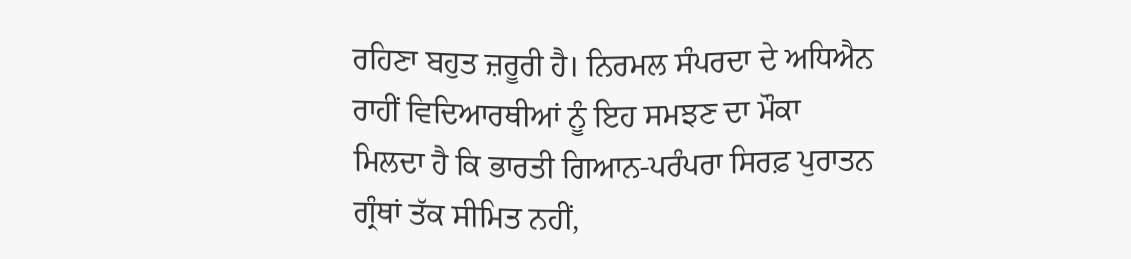ਰਹਿਣਾ ਬਹੁਤ ਜ਼ਰੂਰੀ ਹੈ। ਨਿਰਮਲ ਸੰਪਰਦਾ ਦੇ ਅਧਿਐਨ ਰਾਹੀਂ ਵਿਦਿਆਰਥੀਆਂ ਨੂੰ ਇਹ ਸਮਝਣ ਦਾ ਮੌਕਾ ਮਿਲਦਾ ਹੈ ਕਿ ਭਾਰਤੀ ਗਿਆਨ-ਪਰੰਪਰਾ ਸਿਰਫ਼ ਪੁਰਾਤਨ ਗ੍ਰੰਥਾਂ ਤੱਕ ਸੀਮਿਤ ਨਹੀਂ,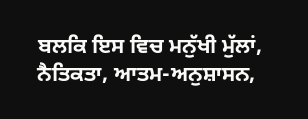ਬਲਕਿ ਇਸ ਵਿਚ ਮਨੁੱਖੀ ਮੁੱਲਾਂ, ਨੈਤਿਕਤਾ, ਆਤਮ-ਅਨੁਸ਼ਾਸਨ,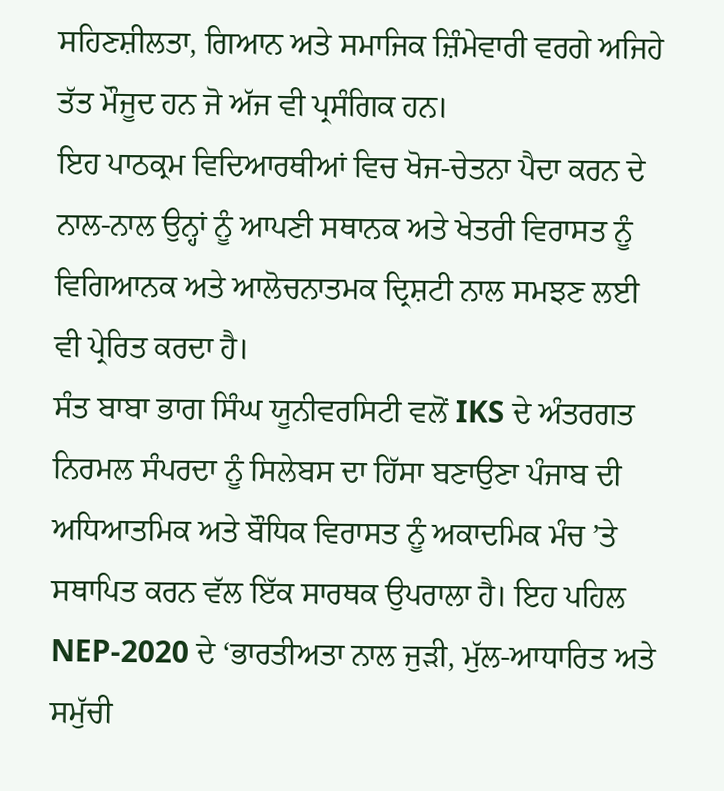ਸਹਿਣਸ਼ੀਲਤਾ, ਗਿਆਨ ਅਤੇ ਸਮਾਜਿਕ ਜ਼ਿੰਮੇਵਾਰੀ ਵਰਗੇ ਅਜਿਹੇ ਤੱਤ ਮੌਜੂਦ ਹਨ ਜੋ ਅੱਜ ਵੀ ਪ੍ਰਸੰਗਿਕ ਹਨ।
ਇਹ ਪਾਠਕ੍ਰਮ ਵਿਦਿਆਰਥੀਆਂ ਵਿਚ ਖੋਜ-ਚੇਤਨਾ ਪੈਦਾ ਕਰਨ ਦੇ ਨਾਲ-ਨਾਲ ਉਨ੍ਹਾਂ ਨੂੰ ਆਪਣੀ ਸਥਾਨਕ ਅਤੇ ਖੇਤਰੀ ਵਿਰਾਸਤ ਨੂੰ ਵਿਗਿਆਨਕ ਅਤੇ ਆਲੋਚਨਾਤਮਕ ਦ੍ਰਿਸ਼ਟੀ ਨਾਲ ਸਮਝਣ ਲਈ ਵੀ ਪ੍ਰੇਰਿਤ ਕਰਦਾ ਹੈ।
ਸੰਤ ਬਾਬਾ ਭਾਗ ਸਿੰਘ ਯੂਨੀਵਰਸਿਟੀ ਵਲੋਂ IKS ਦੇ ਅੰਤਰਗਤ ਨਿਰਮਲ ਸੰਪਰਦਾ ਨੂੰ ਸਿਲੇਬਸ ਦਾ ਹਿੱਸਾ ਬਣਾਉਣਾ ਪੰਜਾਬ ਦੀ ਅਧਿਆਤਮਿਕ ਅਤੇ ਬੌਧਿਕ ਵਿਰਾਸਤ ਨੂੰ ਅਕਾਦਮਿਕ ਮੰਚ ’ਤੇ ਸਥਾਪਿਤ ਕਰਨ ਵੱਲ ਇੱਕ ਸਾਰਥਕ ਉਪਰਾਲਾ ਹੈ। ਇਹ ਪਹਿਲ NEP-2020 ਦੇ ‘ਭਾਰਤੀਅਤਾ ਨਾਲ ਜੁੜੀ, ਮੁੱਲ-ਆਧਾਰਿਤ ਅਤੇ ਸਮੁੱਚੀ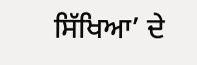ਸਿੱਖਿਆ’ ਦੇ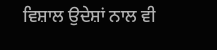ਵਿਸ਼ਾਲ ਉਦੇਸ਼ਾਂ ਨਾਲ ਵੀ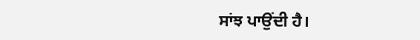ਸਾਂਝ ਪਾਉਂਦੀ ਹੈ।